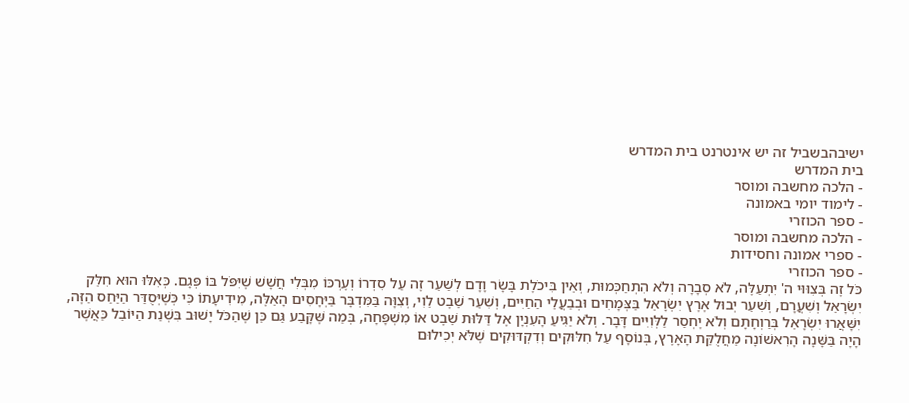ישיבהבשביל זה יש אינטרנט בית המדרש
בית המדרש
- הלכה מחשבה ומוסר
- לימוד יומי באמונה
- ספר הכוזרי
- הלכה מחשבה ומוסר
- ספרי אמונה וחסידות
- ספר הכוזרי
כֹּל זֶה בְּצִוּוּי ה' יִתְעַלֶּה, לֹא סְבָרָה וְלֹא הִתְחַכְּמוּת, וְאֵין בִּיכֹלֶת בָּשָׂר וָדָם לְשַׁעֵר זֶה עַל סִדְרוֹ וְעֶרְכּוֹ מִבְּלִי חֲשָׁשׁ שֶׁיִּפֹּל בּוֹ פְּגָם. כְּאִלּוּ הוּא חִלֵּק יִשְׂרָאֵל וְשִׁעֲרָם, וְשִׁעֵר יְבוּל אֶרֶץ יִשְׂרָאֵל בַּצְּמָחִים וּבְבַעֲלֵי הַחַיִּים, וְשִׁעֵר שֵׁבֶט לֵוִי, וְצִוָּה בַּמִּדְבָּר בַּיְּחָסִים הָאֵלֶּה, מִידִיעָתוֹ כִּי כְּשֶׁיְּסֻדַּר הַיַּחַס הַזֶּה, יִשָּׁאֲרוּ יִשְׂרָאֵל בְּרַוְחָתָם וְלֹא יֶחְסַר לַלְּוִיִּים דָּבָר. וְלֹא יַגִּיעַ הָעִנְיָן אֶל דַּלּוּת שֵׁבֶט אוֹ מִשְׁפָּחָה, בְּמַה שֶּׁקָּבַע גַּם כֵּן שֶׁהַכֹּל יָשׁוּב בִּשְׁנַת הַיּוֹבֵל כַּאֲשֶׁר הָיָה בַּשָּׁנָה הָרִאשׁוֹנָה מֵחֲלֻקַּת הָאָרֶץ, בְּנוֹסָף עַל חִלּוּקִים וְדִקְדּוּקִים שֶׁלֹּא יְכִילוּם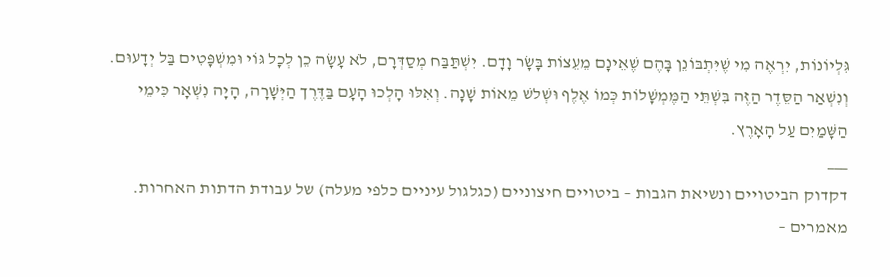גִּלְיוֹנוֹת, יִרְאֶה מִי שֶׁיִּתְבּוֹנֵן בָּהֶם שֶׁאֵינָם מֵעֵצוֹת בָּשָׂר וָדָם. יִשְׁתַּבַּח מְסַדְּרָם, לֹא עָשָׂה כֵן לְכָל גּוֹי וּמִשְׁפָּטִים בַּל יְדָעוּם. וְנִשְׁאַר הַסֵּדֶר הַזֶּה בִּשְׁתֵּי הַמֶּמְשָׁלוֹת כְּמוֹ אֶלֶף וּשְׁלשׁ מֵאוֹת שָׁנָה. וְאִלּוּ הָלְכוּ הָעָם בַּדֶּרֶך הַיְּשָׁרָה, הָיָה נִשְׁאָר כִּימֵי הַשָּׁמַיִם עַל הָאָרֶץ.
___
דקדוק הביטויים ונשיאת הגבות – ביטויים חיצוניים (כגלגול עיניים כלפי מעלה) של עבודת הדתות האחרות. מאמרים –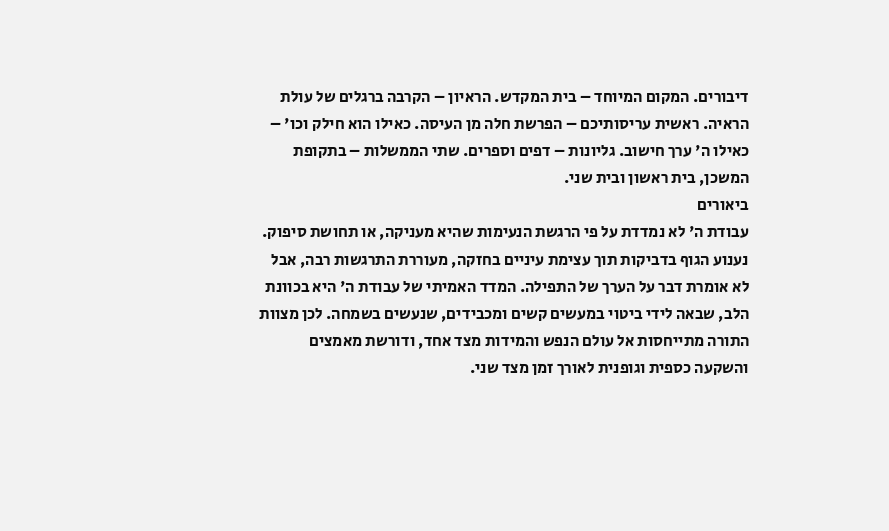דיבורים. המקום המיוחד – בית המקדש. הראיון – הקרבה ברגלים של עולת הראיה. ראשית עריסותיכם – הפרשת חלה מן העיסה. כאילו הוא חילק וכו' – כאילו ה' ערך חישוב. גליונות – דפים וספרים. שתי הממשלות – בתקופת המשכן, בית ראשון ובית שני.
ביאורים
עבודת ה' לא נמדדת על פי הרגשת הנעימות שהיא מעניקה, או תחושת סיפוק. נענוע הגוף בדביקות תוך עצימת עיניים בחזקה, מעוררת התרגשות רבה, אבל לא אומרת דבר על הערך של התפילה. המדד האמיתי של עבודת ה' היא בכוונת הלב, שבאה לידי ביטוי במעשים קשים ומכבידים, שנעשים בשמחה. לכן מצוות התורה מתייחסות אל עולם הנפש והמידות מצד אחד, ודורשת מאמצים והשקעה כספית וגופנית לאורך זמן מצד שני.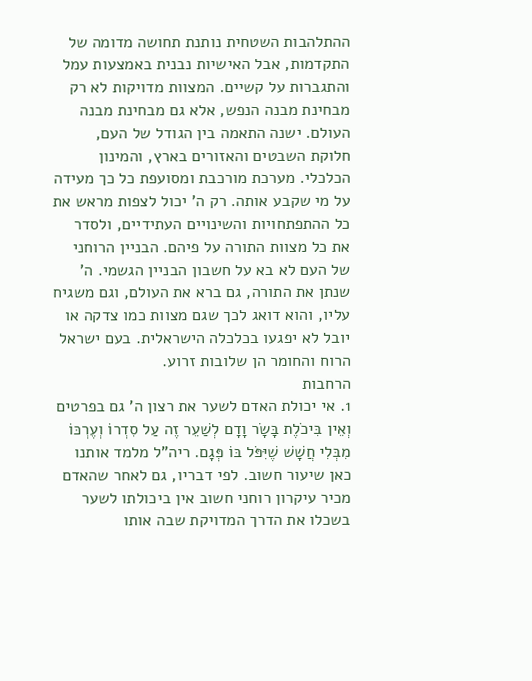ההתלהבות השטחית נותנת תחושה מדומה של התקדמות, אבל האישיות נבנית באמצעות עמל והתגברות על קשיים. המצוות מדויקות לא רק מבחינת מבנה הנפש, אלא גם מבחינת מבנה העולם. ישנה התאמה בין הגודל של העם, חלוקת השבטים והאזורים בארץ, והמינון הכלכלי. מערכת מורכבת ומסועפת כל כך מעידה על מי שקבע אותה. רק ה' יכול לצפות מראש את כל ההתפתחויות והשינויים העתידיים, ולסדר את כל מצוות התורה על פיהם. הבניין הרוחני של העם לא בא על חשבון הבניין הגשמי. ה' שנתן את התורה, גם ברא את העולם, וגם משגיח עליו, והוא דואג לכך שגם מצוות כמו צדקה או יובל לא יפגעו בכלכלה הישראלית. בעם ישראל הרוח והחומר הן שלובות זרוע.
הרחבות
1. אי יכולת האדם לשער את רצון ה' גם בפרטים
וְאֵין בִּיכֹלֶת בָּשָׂר וָדָם לְשַׁעֵר זֶה עַל סִדְרוֹ וְעֶרְכּוֹ מִבְּלִי חֲשָׁשׁ שֶׁיִּפֹּל בּוֹ פְּגָם. ריה"ל מלמד אותנו כאן שיעור חשוב. לפי דבריו, גם לאחר שהאדם מכיר עיקרון רוחני חשוב אין ביכולתו לשער בשכלו את הדרך המדויקת שבה אותו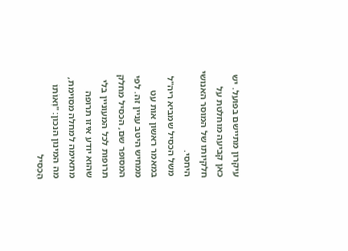עיקרון מתיישם בפועל. יש כאן קביעה מוחלטת על חלקיותו של המוסר האנושי היחסי.
משל הכסיל שמביא ריה"ל במאמר ראשון אות עט ממחיש היטב עניין זה. לפי המסופר שם, הכסיל מחלק תרופות לכל המעוניין בלי שהוא יודע איזו תרופה מתאימה למחלה מסוימת, מה המינון הנכון: "וְאוֹתוֹ הַכְּסִיל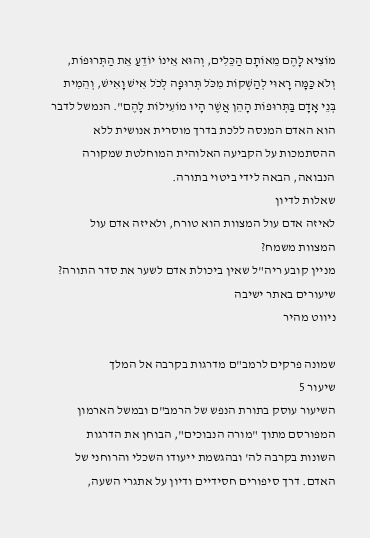מוֹצִיא לָהֶם מֵאוֹתָם הַכֵּלִים, וְהוּא אֵינוֹ יוֹדֵעַ אֵת הַתְּרוּפוֹת, וְלֹא כַּמָּה רָאוּי לְהַשְׁקוֹת מִכֹּל תְּרוּפָה לְכֹל אִישׁ וָאִישׁ, וְהֵמִית בְּנֵי אָדָם בַּתְּרוּפוֹת הָהֵן אֲשֶׁר הָיוּ מוֹעִילוֹת לָהֶם". הנמשל לדבר הוא האדם המנסה ללכת בדרך מוסרית אנושית ללא ההסתמכות על הקביעה האלוהית המוחלטת שמקורה הנבואה, הבאה לידי ביטוי בתורה.
שאלות לדיון
לאיזה אדם עול המצוות הוא טורח, ולאיזה אדם עול המצוות משמח?
מניין קובע ריה"ל שאין ביכולת אדם לשער את סדר התורה?
שיעורים באתר ישיבה
ניווט מהיר

שמונה פרקים לרמב"ם מדרגות בקרבה אל המלך
שיעור 5
השיעור עוסק בתורת הנפש של הרמב"ם ובמשל הארמון המפורסם מתוך "מורה הנבוכים", הבוחן את הדרגות השונות בקרבה לה' ובהגשמת ייעודו השכלי והרוחני של האדם. דרך סיפורים חסידיים ודיון על אתגרי השעה,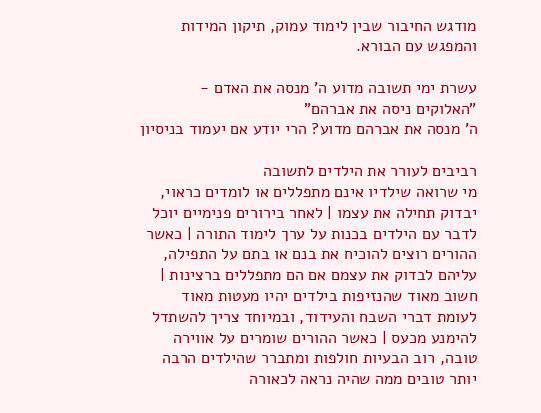מודגש החיבור שבין לימוד עמוק, תיקון המידות והמפגש עם הבורא.

עשרת ימי תשובה מדוע ה' מנסה את האדם - "האלוקים ניסה את אברהם"
ה' מנסה את אברהם מדוע? הרי יודע אם יעמוד בניסיון

רביבים לעורר את הילדים לתשובה
מי שרואה שילדיו אינם מתפללים או לומדים כראוי, יבדוק תחילה את עצמו | לאחר בירורים פנימיים יוכל לדבר עם הילדים בכנות על ערך לימוד התורה | כאשר ההורים רוצים להוכיח את בנם או בתם על התפילה, עליהם לבדוק את עצמם אם הם מתפללים ברצינות | חשוב מאוד שהנזיפות בילדים יהיו מעטות מאוד לעומת דברי השבח והעידוד, ובמיוחד צריך להשתדל להימנע מכעס | כאשר ההורים שומרים על אווירה טובה, רוב הבעיות חולפות ומתברר שהילדים הרבה יותר טובים ממה שהיה נראה לכאורה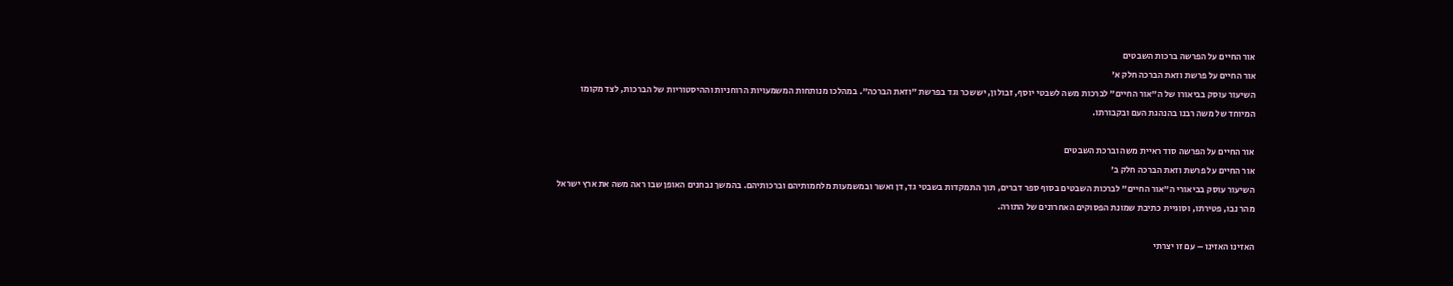אור החיים על הפרשה ברכות השבטים
אור החיים על פרשת וזאת הברכה חלק א'
השיעור עוסק בביאורו של ה"אור החיים" לברכות משה לשבטי יוסף, זבולון, יששכר וגד בפרשת "וזאת הברכה". במהלכו מנותחות המשמעויות הרוחניות וההיסטוריות של הברכות, לצד מקומו המיוחד של משה רבנו בהנהגת העם ובקבורתו.

אור החיים על הפרשה סוד ראיית משה וברכת השבטים
אור החיים על פרשת וזאת הברכה חלק ב'
השיעור עוסק בביאורי ה"אור החיים" לברכות השבטים בסוף ספר דברים, תוך התמקדות בשבטי גד, דן ואשר ובמשמעות מלחמותיהם וברכותיהם. בהמשך נבחנים האופן שבו ראה משה את ארץ ישראל מהר נבו, פטירתו, וסוגיית כתיבת שמונת הפסוקים האחרונים של התורה.

האזינו האזינו – עם זו יצרתי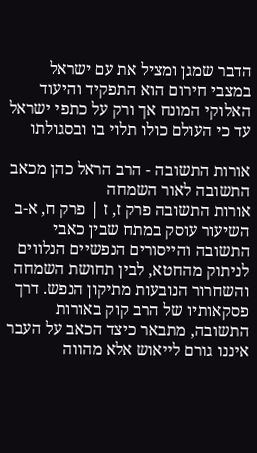הדבר שמגן ומציל את עם ישראל במצבי חירום הוא התפקיד והיעוד האלוקי המונח אך ורק על כתפי ישראל עד כי העולם כולו תלוי בו ובסגולתו

אורות התשובה - הרב הראל כהן מכאב התשובה לאור השמחה
אורות התשובה פרק ז, ז | פרק ח, א-ב
השיעור עוסק במתח שבין כאבי התשובה והייסורים הנפשיים הנלווים לניתוק מהחטא, לבין תחושת השמחה והשחרור הנובעות מתיקון הנפש. דרך פסקאותיו של הרב קוק באורות התשובה, מתבאר כיצד הכאב על העבר איננו גורם לייאוש אלא מהווה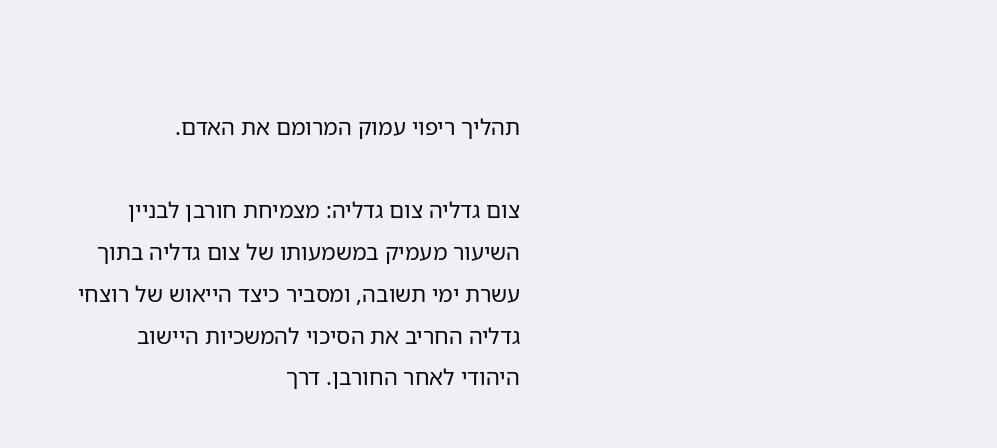תהליך ריפוי עמוק המרומם את האדם.

צום גדליה צום גדליה: מצמיחת חורבן לבניין
השיעור מעמיק במשמעותו של צום גדליה בתוך עשרת ימי תשובה, ומסביר כיצד הייאוש של רוצחי גדליה החריב את הסיכוי להמשכיות היישוב היהודי לאחר החורבן. דרך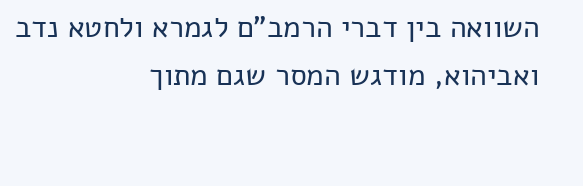השוואה בין דברי הרמב"ם לגמרא ולחטא נדב ואביהוא, מודגש המסר שגם מתוך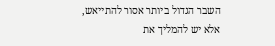השבר הגדול ביותר אסור להתייאש, אלא יש להמליך את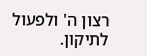רצון ה' ולפעול לתיקון.